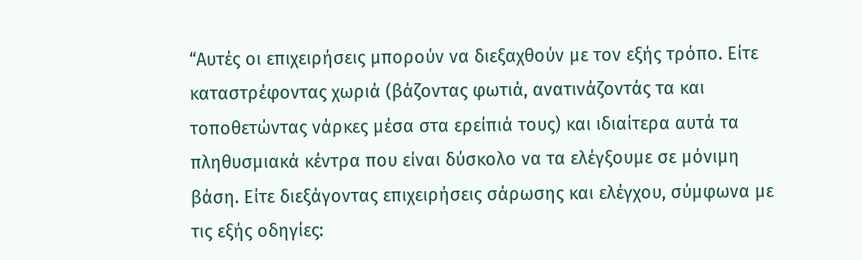“Αυτές οι επιχειρήσεις μπορούν να διεξαχθούν με τον εξής τρόπο. Είτε καταστρέφοντας χωριά (βάζοντας φωτιά, ανατινάζοντάς τα και τοποθετώντας νάρκες μέσα στα ερείπιά τους) και ιδιαίτερα αυτά τα πληθυσμιακά κέντρα που είναι δύσκολο να τα ελέγξουμε σε μόνιμη βάση. Είτε διεξάγοντας επιχειρήσεις σάρωσης και ελέγχου, σύμφωνα με τις εξής οδηγίες: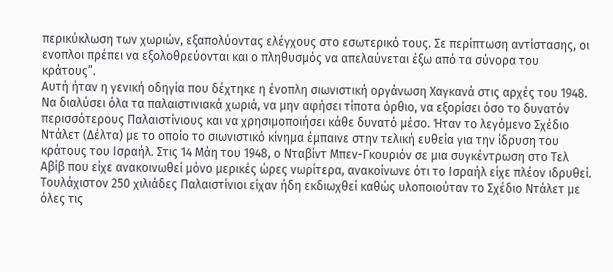περικύκλωση των χωριών, εξαπολύοντας ελέγχους στο εσωτερικό τους. Σε περίπτωση αντίστασης, οι ενοπλοι πρέπει να εξολοθρεύονται και ο πληθυσμός να απελαύνεται έξω από τα σύνορα του κράτους”.
Αυτή ήταν η γενική οδηγία που δέχτηκε η ένοπλη σιωνιστική οργάνωση Χαγκανά στις αρχές του 1948. Να διαλύσει όλα τα παλαιστινιακά χωριά, να μην αφήσει τίποτα όρθιο, να εξορίσει όσο το δυνατόν περισσότερους Παλαιστίνιους και να χρησιμοποιήσει κάθε δυνατό μέσο. Ήταν το λεγόμενο Σχέδιο Ντάλετ (Δέλτα) με το οποίο το σιωνιστικό κίνημα έμπαινε στην τελική ευθεία για την ίδρυση του κράτους του Ισραήλ. Στις 14 Μάη του 1948, ο Νταβίντ Μπεν-Γκουριόν σε μια συγκέντρωση στο Τελ Αβίβ που είχε ανακοινωθεί μόνο μερικές ώρες νωρίτερα, ανακοίνωνε ότι το Ισραήλ είχε πλέον ιδρυθεί. Τουλάχιστον 250 χιλιάδες Παλαιστίνιοι είχαν ήδη εκδιωχθεί καθώς υλοποιούταν το Σχέδιο Ντάλετ με όλες τις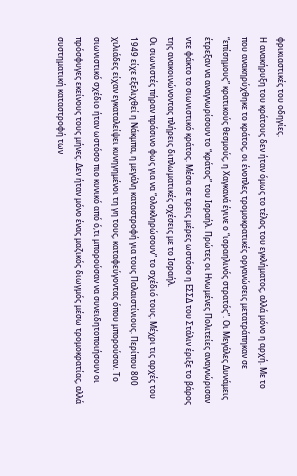φρικιαστικές του οδηγίες.
Η ανακήρυξη του κράτους δεν ήταν όμως το τέλος του εγκλήματος, αλλά μόνο η αρχή. Με το που ανακηρύχθηκε το κράτος, οι ένοπλες τρομοκρατικές οργανώσεις μετατράπηκαν σε “επίσημους” κρατικούς θεσμούς, η Χαγκανά έγινε ο “ισραηλινός στρατός”. Οι Μεγάλες Δυνάμεις έτρεξαν να αναγνωρίσουν το “κράτος” του Ισραήλ. Πρώτες οι Ηνωμένες Πολιτείες αναγνώρισαν ντε φάκτο το σιωνιστικό κράτος. Μέσα σε τρεις μέρες ωστόσο η ΕΣΣΔ του Στάλιν έριξε το βάρος της ανακοινώνοντας πλήρεις διπλωματικές σχέσεις με το Ισραήλ.
Οι σιωνιστές πήραν πράσινο φως για να “ολοκληρώσουν” το σχέδιό τους. Μέχρι τις αρχές του 1949 είχε εξελιχθεί η Νάκμπα, η μεγάλη καταστροφή για τους Παλαιστίνιους. Περίπου 800 χιλιάδες είχαν εγκαταλείψει κυνηγημένοι τη γη τους, καταφεύγοντας όπου μπορούσαν. Το σιωνιστικό σχέδιο ήταν ωστόσο πιο κυνικό από ό,τι μπορούσαν να συνειδητοποιήσουν οι πρόσφυγες εκείνους τους μήνες. Δεν ήταν μόνο ένας μαζικός διωγμός μέσω τρομοκρατίας, αλλά συστηματική καταστροφή των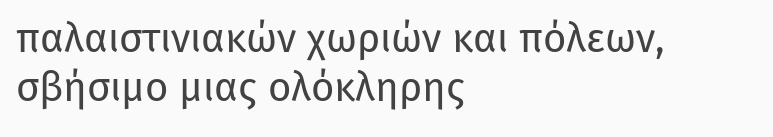παλαιστινιακών χωριών και πόλεων, σβήσιμο μιας ολόκληρης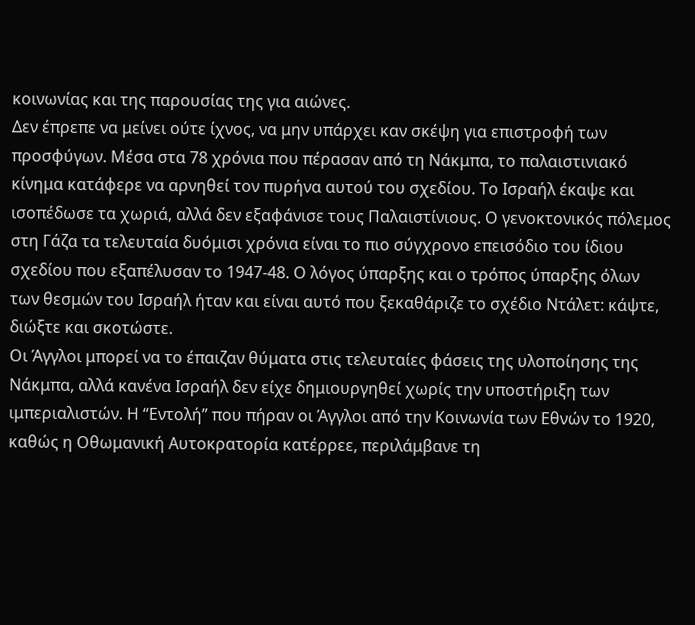κοινωνίας και της παρουσίας της για αιώνες.
Δεν έπρεπε να μείνει ούτε ίχνος, να μην υπάρχει καν σκέψη για επιστροφή των προσφύγων. Μέσα στα 78 χρόνια που πέρασαν από τη Νάκμπα, το παλαιστινιακό κίνημα κατάφερε να αρνηθεί τον πυρήνα αυτού του σχεδίου. Το Ισραήλ έκαψε και ισοπέδωσε τα χωριά, αλλά δεν εξαφάνισε τους Παλαιστίνιους. Ο γενοκτονικός πόλεμος στη Γάζα τα τελευταία δυόμισι χρόνια είναι το πιο σύγχρονο επεισόδιο του ίδιου σχεδίου που εξαπέλυσαν το 1947-48. Ο λόγος ύπαρξης και ο τρόπος ύπαρξης όλων των θεσμών του Ισραήλ ήταν και είναι αυτό που ξεκαθάριζε το σχέδιο Ντάλετ: κάψτε, διώξτε και σκοτώστε.
Οι Άγγλοι μπορεί να το έπαιζαν θύματα στις τελευταίες φάσεις της υλοποίησης της Νάκμπα, αλλά κανένα Ισραήλ δεν είχε δημιουργηθεί χωρίς την υποστήριξη των ιμπεριαλιστών. Η “Εντολή” που πήραν οι Άγγλοι από την Κοινωνία των Εθνών το 1920, καθώς η Οθωμανική Αυτοκρατορία κατέρρεε, περιλάμβανε τη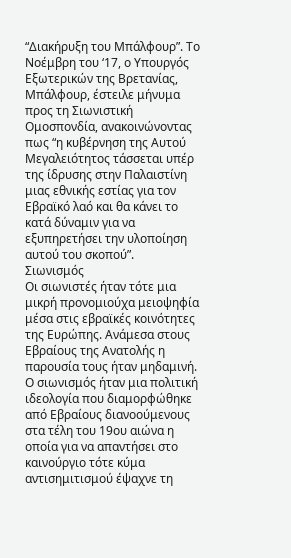“Διακήρυξη του Μπάλφουρ”. Το Νοέμβρη του ‘17, ο Υπουργός Εξωτερικών της Βρετανίας, Μπάλφουρ, έστειλε μήνυμα προς τη Σιωνιστική Ομοσπονδία, ανακοινώνοντας πως “η κυβέρνηση της Αυτού Μεγαλειότητος τάσσεται υπέρ της ίδρυσης στην Παλαιστίνη μιας εθνικής εστίας για τον Εβραϊκό λαό και θα κάνει το κατά δύναμιν για να εξυπηρετήσει την υλοποίηση αυτού του σκοπού”.
Σιωνισμός
Οι σιωνιστές ήταν τότε μια μικρή προνομιούχα μειοψηφία μέσα στις εβραϊκές κοινότητες της Ευρώπης. Ανάμεσα στους Εβραίους της Ανατολής η παρουσία τους ήταν μηδαμινή. Ο σιωνισμός ήταν μια πολιτική ιδεολογία που διαμορφώθηκε από Εβραίους διανοούμενους στα τέλη του 19ου αιώνα η οποία για να απαντήσει στο καινούργιο τότε κύμα αντισημιτισμού έψαχνε τη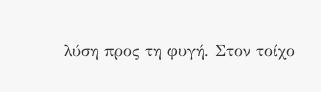λύση προς τη φυγή. Στον τοίχο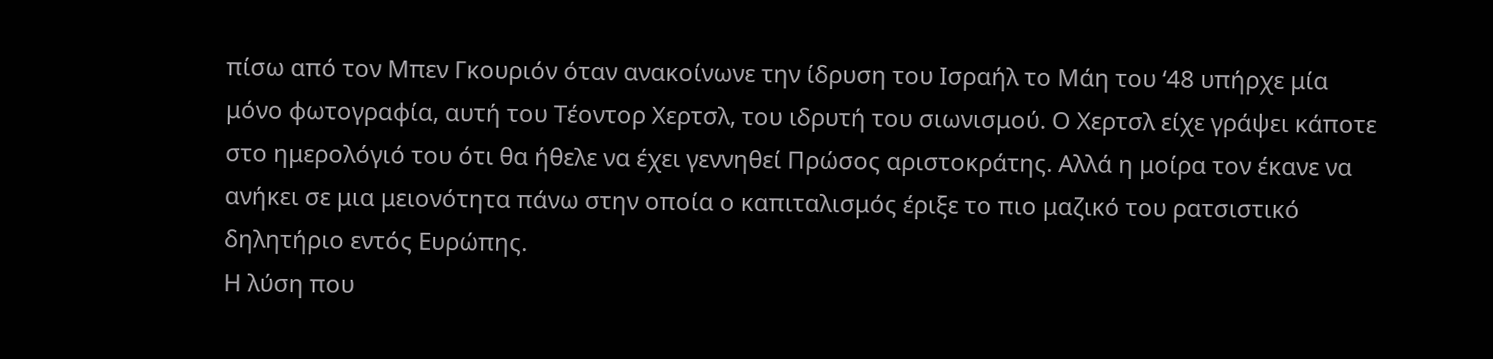πίσω από τον Μπεν Γκουριόν όταν ανακοίνωνε την ίδρυση του Ισραήλ το Μάη του ‘48 υπήρχε μία μόνο φωτογραφία, αυτή του Τέοντορ Χερτσλ, του ιδρυτή του σιωνισμού. Ο Χερτσλ είχε γράψει κάποτε στο ημερολόγιό του ότι θα ήθελε να έχει γεννηθεί Πρώσος αριστοκράτης. Αλλά η μοίρα τον έκανε να ανήκει σε μια μειονότητα πάνω στην οποία ο καπιταλισμός έριξε το πιο μαζικό του ρατσιστικό δηλητήριο εντός Ευρώπης.
Η λύση που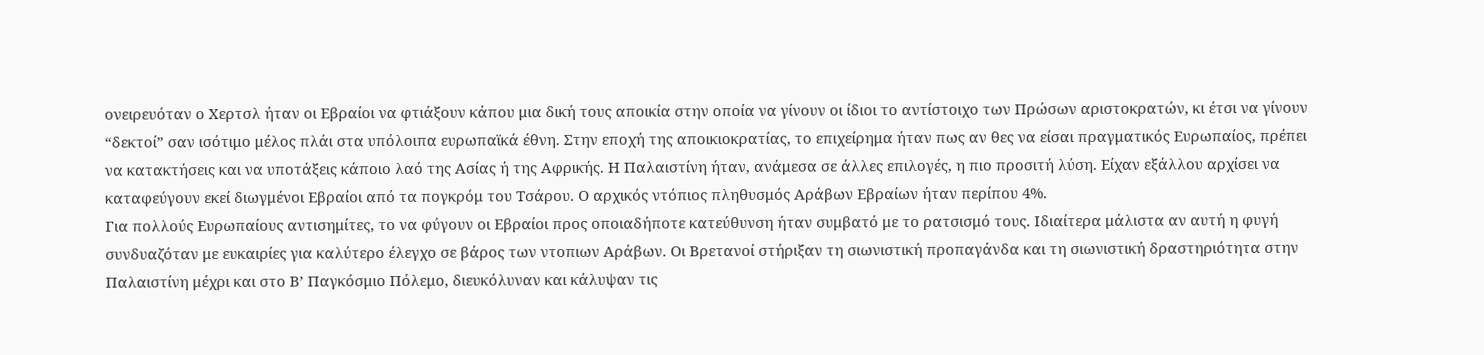ονειρευόταν ο Χερτσλ ήταν οι Εβραίοι να φτιάξουν κάπου μια δική τους αποικία στην οποία να γίνουν οι ίδιοι το αντίστοιχο των Πρώσων αριστοκρατών, κι έτσι να γίνουν “δεκτοί” σαν ισότιμο μέλος πλάι στα υπόλοιπα ευρωπαϊκά έθνη. Στην εποχή της αποικιοκρατίας, το επιχείρημα ήταν πως αν θες να είσαι πραγματικός Ευρωπαίος, πρέπει να κατακτήσεις και να υποτάξεις κάποιο λαό της Ασίας ή της Αφρικής. Η Παλαιστίνη ήταν, ανάμεσα σε άλλες επιλογές, η πιο προσιτή λύση. Είχαν εξάλλου αρχίσει να καταφεύγουν εκεί διωγμένοι Εβραίοι από τα πογκρόμ του Τσάρου. Ο αρχικός ντόπιος πληθυσμός Αράβων Εβραίων ήταν περίπου 4%.
Για πολλούς Ευρωπαίους αντισημίτες, το να φύγουν οι Εβραίοι προς οποιαδήποτε κατεύθυνση ήταν συμβατό με το ρατσισμό τους. Ιδιαίτερα μάλιστα αν αυτή η φυγή συνδυαζόταν με ευκαιρίες για καλύτερο έλεγχο σε βάρος των ντοπιων Αράβων. Οι Βρετανοί στήριξαν τη σιωνιστική προπαγάνδα και τη σιωνιστική δραστηριότητα στην Παλαιστίνη μέχρι και στο Β’ Παγκόσμιο Πόλεμο, διευκόλυναν και κάλυψαν τις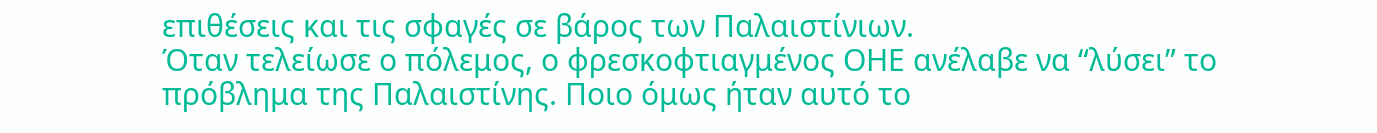επιθέσεις και τις σφαγές σε βάρος των Παλαιστίνιων.
Όταν τελείωσε ο πόλεμος, ο φρεσκοφτιαγμένος ΟΗΕ ανέλαβε να “λύσει” το πρόβλημα της Παλαιστίνης. Ποιο όμως ήταν αυτό το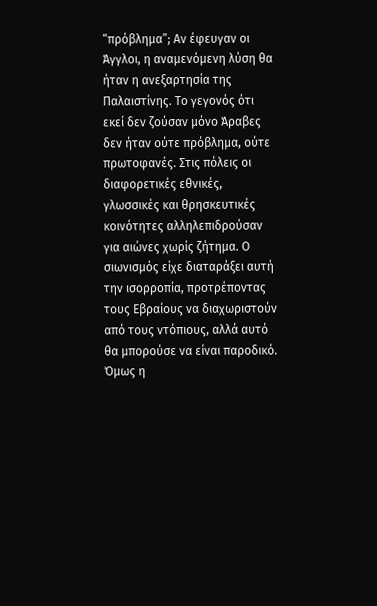“πρόβλημα”; Αν έφευγαν οι Άγγλοι, η αναμενόμενη λύση θα ήταν η ανεξαρτησία της Παλαιστίνης. Το γεγονός ότι εκεί δεν ζούσαν μόνο Άραβες δεν ήταν ούτε πρόβλημα, ούτε πρωτοφανές. Στις πόλεις οι διαφορετικές εθνικές, γλωσσικές και θρησκευτικές κοινότητες αλληλεπιδρούσαν για αιώνες χωρίς ζήτημα. Ο σιωνισμός είχε διαταράξει αυτή την ισορροπία, προτρέποντας τους Εβραίους να διαχωριστούν από τους ντόπιους, αλλά αυτό θα μπορούσε να είναι παροδικό.
Όμως η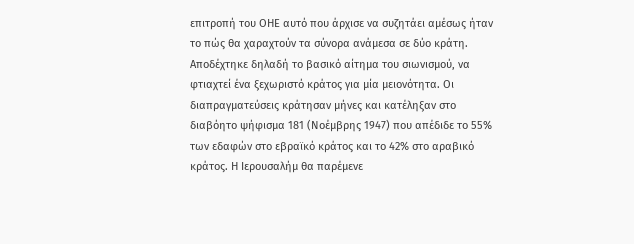επιτροπή του ΟΗΕ αυτό που άρχισε να συζητάει αμέσως ήταν το πώς θα χαραχτούν τα σύνορα ανάμεσα σε δύο κράτη. Αποδέχτηκε δηλαδή το βασικό αίτημα του σιωνισμού, να φτιαχτεί ένα ξεχωριστό κράτος για μία μειονότητα. Οι διαπραγματεύσεις κράτησαν μήνες και κατέληξαν στο διαβόητο ψήφισμα 181 (Νοέμβρης 1947) που απέδιδε το 55% των εδαφών στο εβραϊκό κράτος και το 42% στο αραβικό κράτος. Η Ιερουσαλήμ θα παρέμενε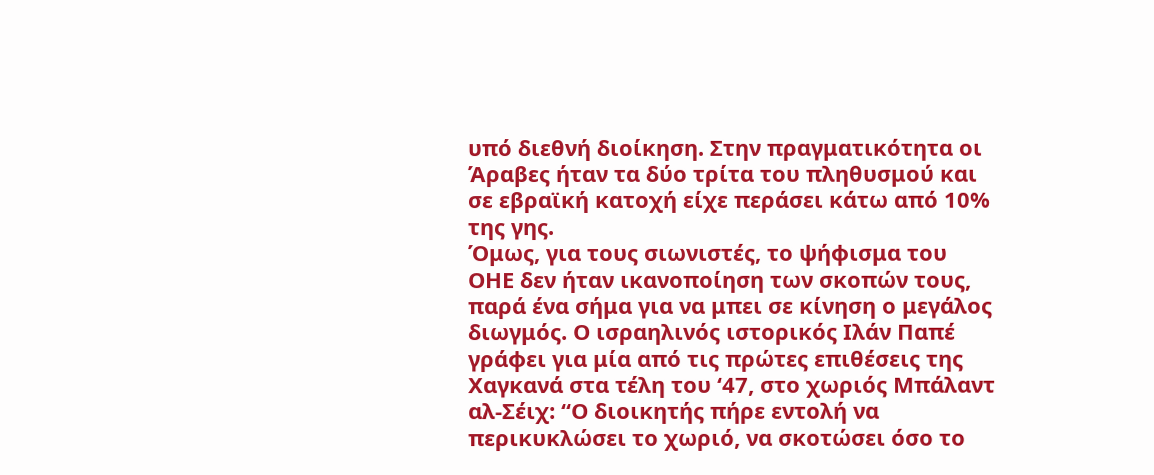υπό διεθνή διοίκηση. Στην πραγματικότητα οι Άραβες ήταν τα δύο τρίτα του πληθυσμού και σε εβραϊκή κατοχή είχε περάσει κάτω από 10% της γης.
Όμως, για τους σιωνιστές, το ψήφισμα του ΟΗΕ δεν ήταν ικανοποίηση των σκοπών τους, παρά ένα σήμα για να μπει σε κίνηση ο μεγάλος διωγμός. Ο ισραηλινός ιστορικός Ιλάν Παπέ γράφει για μία από τις πρώτες επιθέσεις της Χαγκανά στα τέλη του ‘47, στο χωριός Μπάλαντ αλ-Σέιχ: “Ο διοικητής πήρε εντολή να περικυκλώσει το χωριό, να σκοτώσει όσο το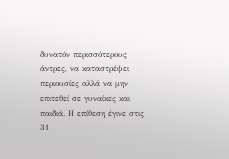δυνατόν περισσότερους άντρες, να καταστρέψει περιουσίες αλλά να μην επιτεθεί σε γυναίκες και παιδιά. Η επίθεση έγινε στις 31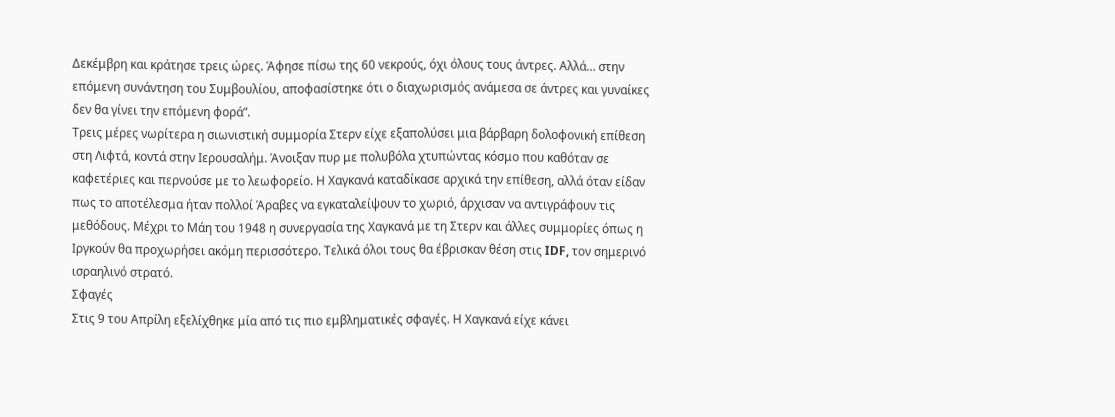Δεκέμβρη και κράτησε τρεις ώρες. Άφησε πίσω της 60 νεκρούς, όχι όλους τους άντρες. Αλλά… στην επόμενη συνάντηση του Συμβουλίου, αποφασίστηκε ότι ο διαχωρισμός ανάμεσα σε άντρες και γυναίκες δεν θα γίνει την επόμενη φορά”.
Τρεις μέρες νωρίτερα η σιωνιστική συμμορία Στερν είχε εξαπολύσει μια βάρβαρη δολοφονική επίθεση στη Λιφτά, κοντά στην Ιερουσαλήμ. Άνοιξαν πυρ με πολυβόλα χτυπώντας κόσμο που καθόταν σε καφετέριες και περνούσε με το λεωφορείο. Η Χαγκανά καταδίκασε αρχικά την επίθεση, αλλά όταν είδαν πως το αποτέλεσμα ήταν πολλοί Άραβες να εγκαταλείψουν το χωριό, άρχισαν να αντιγράφουν τις μεθόδους. Μέχρι το Μάη του 1948 η συνεργασία της Χαγκανά με τη Στερν και άλλες συμμορίες όπως η Ιργκούν θα προχωρήσει ακόμη περισσότερο. Τελικά όλοι τους θα έβρισκαν θέση στις IDF, τον σημερινό ισραηλινό στρατό.
Σφαγές
Στις 9 του Απρίλη εξελίχθηκε μία από τις πιο εμβληματικές σφαγές. Η Χαγκανά είχε κάνει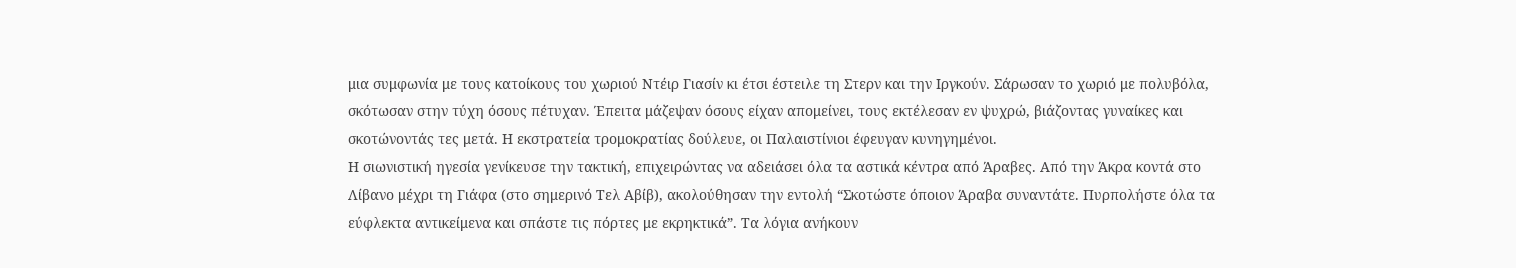μια συμφωνία με τους κατοίκους του χωριού Ντέιρ Γιασίν κι έτσι έστειλε τη Στερν και την Ιργκούν. Σάρωσαν το χωριό με πολυβόλα, σκότωσαν στην τύχη όσους πέτυχαν. Έπειτα μάζεψαν όσους είχαν απομείνει, τους εκτέλεσαν εν ψυχρώ, βιάζοντας γυναίκες και σκοτώνοντάς τες μετά. Η εκστρατεία τρομοκρατίας δούλευε, οι Παλαιστίνιοι έφευγαν κυνηγημένοι.
Η σιωνιστική ηγεσία γενίκευσε την τακτική, επιχειρώντας να αδειάσει όλα τα αστικά κέντρα από Άραβες. Από την Άκρα κοντά στο Λίβανο μέχρι τη Γιάφα (στο σημερινό Τελ Αβίβ), ακολούθησαν την εντολή “Σκοτώστε όποιον Άραβα συναντάτε. Πυρπολήστε όλα τα εύφλεκτα αντικείμενα και σπάστε τις πόρτες με εκρηκτικά”. Τα λόγια ανήκουν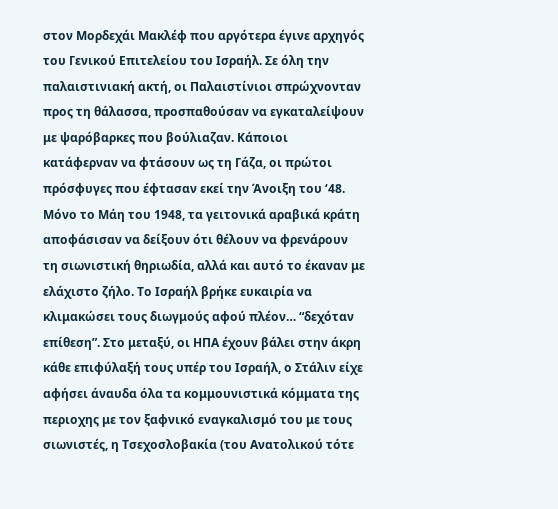στον Μορδεχάι Μακλέφ που αργότερα έγινε αρχηγός του Γενικού Επιτελείου του Ισραήλ. Σε όλη την παλαιστινιακή ακτή, οι Παλαιστίνιοι σπρώχνονταν προς τη θάλασσα, προσπαθούσαν να εγκαταλείψουν με ψαρόβαρκες που βούλιαζαν. Κάποιοι κατάφερναν να φτάσουν ως τη Γάζα, οι πρώτοι πρόσφυγες που έφτασαν εκεί την Άνοιξη του ‘48.
Μόνο το Μάη του 1948, τα γειτονικά αραβικά κράτη αποφάσισαν να δείξουν ότι θέλουν να φρενάρουν τη σιωνιστική θηριωδία, αλλά και αυτό το έκαναν με ελάχιστο ζήλο. Το Ισραήλ βρήκε ευκαιρία να κλιμακώσει τους διωγμούς αφού πλέον… “δεχόταν επίθεση”. Στο μεταξύ, οι ΗΠΑ έχουν βάλει στην άκρη κάθε επιφύλαξή τους υπέρ του Ισραήλ, ο Στάλιν είχε αφήσει άναυδα όλα τα κομμουνιστικά κόμματα της περιοχης με τον ξαφνικό εναγκαλισμό του με τους σιωνιστές, η Τσεχοσλοβακία (του Ανατολικού τότε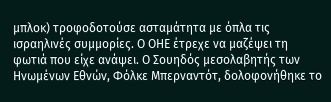μπλοκ) τροφοδοτούσε ασταμάτητα με όπλα τις ισραηλινές συμμορίες. Ο ΟΗΕ έτρεχε να μαζέψει τη φωτιά που είχε ανάψει. Ο Σουηδός μεσολαβητής των Ηνωμένων Εθνών, Φόλκε Μπερναντότ, δολοφονήθηκε το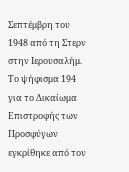Σεπτέμβρη του 1948 από τη Στερν στην Ιερουσαλήμ. Το ψήφισμα 194 για το Δικαίωμα Επιστροφής των Προσφύγων εγκρίθηκε από τον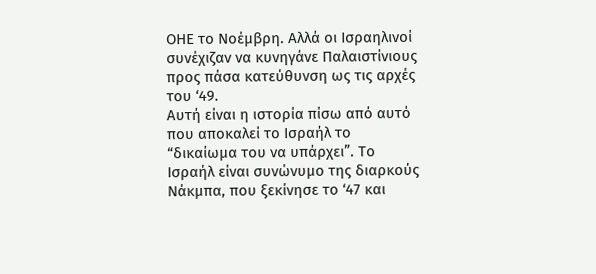ΟΗΕ το Νοέμβρη. Αλλά οι Ισραηλινοί συνέχιζαν να κυνηγάνε Παλαιστίνιους προς πάσα κατεύθυνση ως τις αρχές του ‘49.
Αυτή είναι η ιστορία πίσω από αυτό που αποκαλεί το Ισραήλ το “δικαίωμα του να υπάρχει”. Το Ισραήλ είναι συνώνυμο της διαρκούς Νάκμπα, που ξεκίνησε το ‘47 και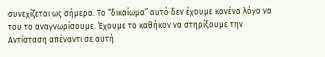συνεχίζεται ως σήμερα. Το “δικαίωμα” αυτό δεν έχουμε κανένα λόγο να του το αναγνωρίσουμε. Έχουμε το καθήκον να στηρίξουμε την Αντίσταση απέναντι σε αυτή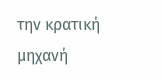την κρατική μηχανή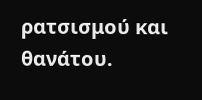ρατσισμού και θανάτου.